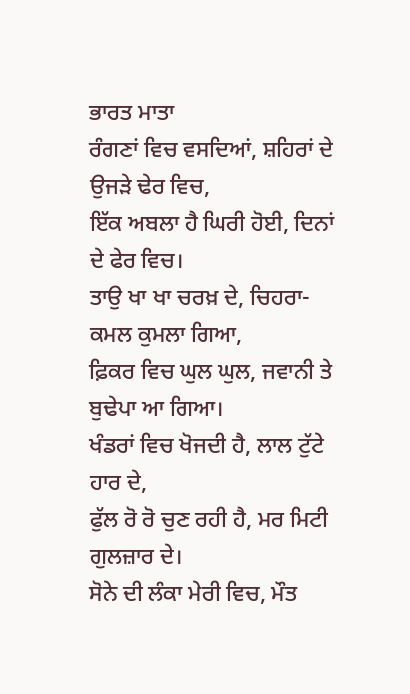ਭਾਰਤ ਮਾਤਾ
ਰੰਗਣਾਂ ਵਿਚ ਵਸਦਿਆਂ, ਸ਼ਹਿਰਾਂ ਦੇ ਉਜੜੇ ਢੇਰ ਵਿਚ,
ਇੱਕ ਅਬਲਾ ਹੈ ਘਿਰੀ ਹੋਈ, ਦਿਨਾਂ ਦੇ ਫੇਰ ਵਿਚ।
ਤਾਉ ਖਾ ਖਾ ਚਰਖ਼ ਦੇ, ਚਿਹਰਾ-ਕਮਲ ਕੁਮਲਾ ਗਿਆ,
ਫ਼ਿਕਰ ਵਿਚ ਘੁਲ ਘੁਲ, ਜਵਾਨੀ ਤੇ ਬੁਢੇਪਾ ਆ ਗਿਆ।
ਖੰਡਰਾਂ ਵਿਚ ਖੋਜਦੀ ਹੈ, ਲਾਲ ਟੁੱਟੇ ਹਾਰ ਦੇ,
ਫੁੱਲ ਰੋ ਰੋ ਚੁਣ ਰਹੀ ਹੈ, ਮਰ ਮਿਟੀ ਗੁਲਜ਼ਾਰ ਦੇ।
ਸੋਨੇ ਦੀ ਲੰਕਾ ਮੇਰੀ ਵਿਚ, ਮੌਤ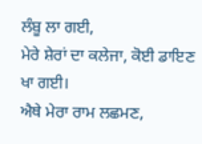ਲੰਬੂ ਲਾ ਗਈ,
ਮੇਰੇ ਸ਼ੇਰਾਂ ਦਾ ਕਲੇਜਾ, ਕੋਈ ਡਾਇਣ ਖਾ ਗਈ।
ਐਥੇ ਮੇਰਾ ਰਾਮ ਲਛਮਣ,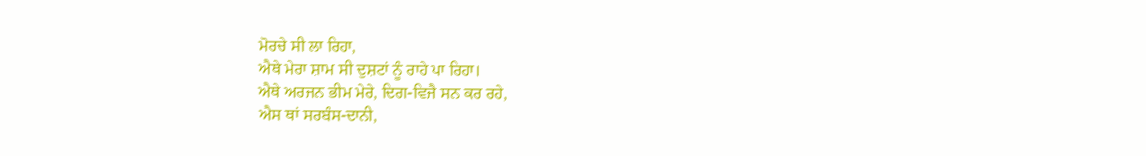ਮੋਰਚੇ ਸੀ ਲਾ ਰਿਹਾ,
ਐਥੇ ਮੇਰਾ ਸ਼ਾਮ ਸੀ ਦੁਸ਼ਟਾਂ ਨੂੰ ਰਾਹੇ ਪਾ ਰਿਹਾ।
ਐਥੇ ਅਰਜਨ ਭੀਮ ਮੇਰੇ, ਦਿਗ-ਵਿਜੈ ਸਨ ਕਰ ਰਹੇ,
ਐਸ ਥਾਂ ਸਰਬੰਸ-ਦਾਨੀ,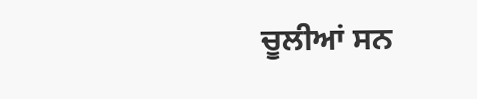ਚੂਲੀਆਂ ਸਨ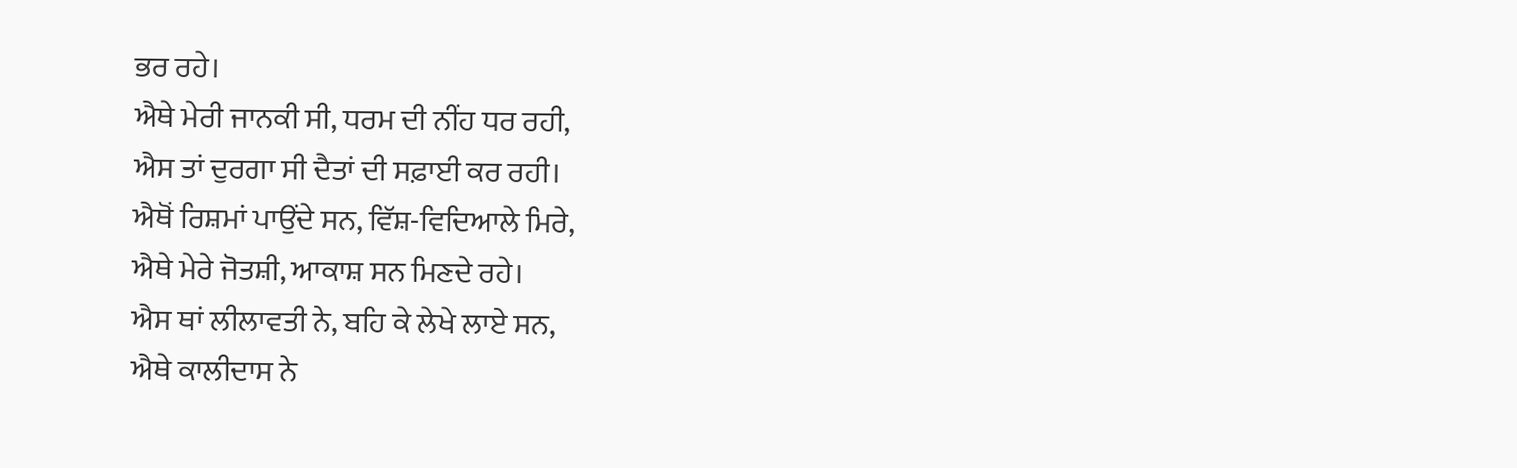ਭਰ ਰਹੇ।
ਐਥੇ ਮੇਰੀ ਜਾਨਕੀ ਸੀ, ਧਰਮ ਦੀ ਨੀਂਹ ਧਰ ਰਹੀ,
ਐਸ ਤਾਂ ਦੁਰਗਾ ਸੀ ਦੈਤਾਂ ਦੀ ਸਫ਼ਾਈ ਕਰ ਰਹੀ।
ਐਥੋਂ ਰਿਸ਼ਮਾਂ ਪਾਉਂਦੇ ਸਨ, ਵਿੱਸ਼-ਵਿਦਿਆਲੇ ਮਿਰੇ,
ਐਥੇ ਮੇਰੇ ਜੋਤਸ਼ੀ, ਆਕਾਸ਼ ਸਨ ਮਿਣਦੇ ਰਹੇ।
ਐਸ ਥਾਂ ਲੀਲਾਵਤੀ ਨੇ, ਬਹਿ ਕੇ ਲੇਖੇ ਲਾਏ ਸਨ,
ਐਥੇ ਕਾਲੀਦਾਸ ਨੇ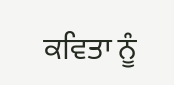ਕਵਿਤਾ ਨੂੰ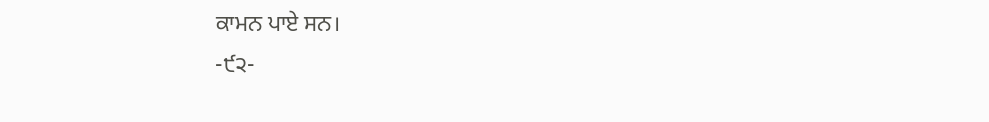ਕਾਮਨ ਪਾਏ ਸਨ।
-੯੨-